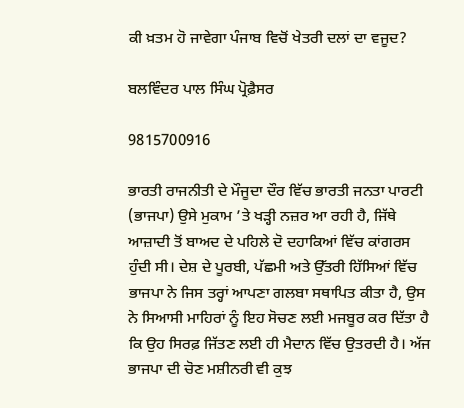ਕੀ ਖ਼ਤਮ ਹੋ ਜਾਵੇਗਾ ਪੰਜਾਬ ਵਿਚੋਂ ਖੇਤਰੀ ਦਲਾਂ ਦਾ ਵਜੂਦ?

ਬਲਵਿੰਦਰ ਪਾਲ ਸਿੰਘ ਪ੍ਰੋਫ਼ੈਸਰ

9815700916

ਭਾਰਤੀ ਰਾਜਨੀਤੀ ਦੇ ਮੌਜੂਦਾ ਦੌਰ ਵਿੱਚ ਭਾਰਤੀ ਜਨਤਾ ਪਾਰਟੀ (ਭਾਜਪਾ) ਉਸੇ ਮੁਕਾਮ ’ਤੇ ਖੜ੍ਹੀ ਨਜ਼ਰ ਆ ਰਹੀ ਹੈ, ਜਿੱਥੇ ਆਜ਼ਾਦੀ ਤੋਂ ਬਾਅਦ ਦੇ ਪਹਿਲੇ ਦੋ ਦਹਾਕਿਆਂ ਵਿੱਚ ਕਾਂਗਰਸ ਹੁੰਦੀ ਸੀ। ਦੇਸ਼ ਦੇ ਪੂਰਬੀ, ਪੱਛਮੀ ਅਤੇ ਉੱਤਰੀ ਹਿੱਸਿਆਂ ਵਿੱਚ ਭਾਜਪਾ ਨੇ ਜਿਸ ਤਰ੍ਹਾਂ ਆਪਣਾ ਗਲਬਾ ਸਥਾਪਿਤ ਕੀਤਾ ਹੈ, ਉਸ ਨੇ ਸਿਆਸੀ ਮਾਹਿਰਾਂ ਨੂੰ ਇਹ ਸੋਚਣ ਲਈ ਮਜਬੂਰ ਕਰ ਦਿੱਤਾ ਹੈ ਕਿ ਉਹ ਸਿਰਫ਼ ਜਿੱਤਣ ਲਈ ਹੀ ਮੈਦਾਨ ਵਿੱਚ ਉਤਰਦੀ ਹੈ। ਅੱਜ ਭਾਜਪਾ ਦੀ ਚੋਣ ਮਸ਼ੀਨਰੀ ਵੀ ਕੁਝ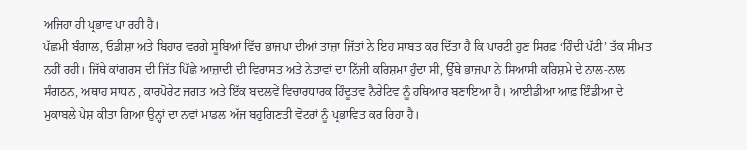ਅਜਿਹਾ ਹੀ ਪ੍ਰਭਾਵ ਪਾ ਰਹੀ ਹੈ।
ਪੱਛਮੀ ਬੰਗਾਲ, ਓਡੀਸ਼ਾ ਅਤੇ ਬਿਹਾਰ ਵਰਗੇ ਸੂਬਿਆਂ ਵਿੱਚ ਭਾਜਪਾ ਦੀਆਂ ਤਾਜ਼ਾ ਜਿੱਤਾਂ ਨੇ ਇਹ ਸਾਬਤ ਕਰ ਦਿੱਤਾ ਹੈ ਕਿ ਪਾਰਟੀ ਹੁਣ ਸਿਰਫ਼ ‘ਹਿੰਦੀ ਪੱਟੀ’ ਤੱਕ ਸੀਮਤ ਨਹੀਂ ਰਹੀ। ਜਿੱਥੇ ਕਾਂਗਰਸ ਦੀ ਜਿੱਤ ਪਿੱਛੇ ਆਜ਼ਾਦੀ ਦੀ ਵਿਰਾਸਤ ਅਤੇ ਨੇਤਾਵਾਂ ਦਾ ਨਿੱਜੀ ਕਰਿਸ਼ਮਾ ਹੁੰਦਾ ਸੀ, ਉੱਥੇ ਭਾਜਪਾ ਨੇ ਸਿਆਸੀ ਕਰਿਸ਼ਮੇ ਦੇ ਨਾਲ-ਨਾਲ ਸੰਗਠਨ, ਅਥਾਹ ਸਾਧਨ , ਕਾਰਪੋਰੇਟ ਜਗਤ ਅਤੇ ਇੱਕ ਬਦਲਵੇਂ ਵਿਚਾਰਧਾਰਕ ਹਿੰਦੂਤਵ ਨੈਰੇਟਿਵ ਨੂੰ ਹਥਿਆਰ ਬਣਾਇਆ ਹੈ। ਆਈਡੀਆ ਆਫ਼ ਇੰਡੀਆ ਦੇ ਮੁਕਾਬਲੇ ਪੇਸ਼ ਕੀਤਾ ਗਿਆ ਉਨ੍ਹਾਂ ਦਾ ਨਵਾਂ ਮਾਡਲ ਅੱਜ ਬਹੁਗਿਣਤੀ ਵੋਟਰਾਂ ਨੂੰ ਪ੍ਰਭਾਵਿਤ ਕਰ ਰਿਹਾ ਹੈ।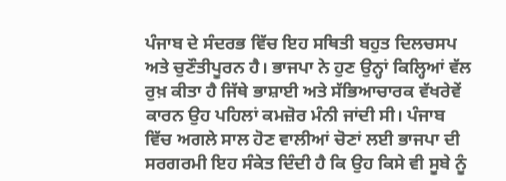ਪੰਜਾਬ ਦੇ ਸੰਦਰਭ ਵਿੱਚ ਇਹ ਸਥਿਤੀ ਬਹੁਤ ਦਿਲਚਸਪ ਅਤੇ ਚੁਣੌਤੀਪੂਰਨ ਹੈ। ਭਾਜਪਾ ਨੇ ਹੁਣ ਉਨ੍ਹਾਂ ਕਿਲ੍ਹਿਆਂ ਵੱਲ ਰੁਖ਼ ਕੀਤਾ ਹੈ ਜਿੱਥੇ ਭਾਸ਼ਾਈ ਅਤੇ ਸੱਭਿਆਚਾਰਕ ਵੱਖਰੇਵੇਂ ਕਾਰਨ ਉਹ ਪਹਿਲਾਂ ਕਮਜ਼ੋਰ ਮੰਨੀ ਜਾਂਦੀ ਸੀ। ਪੰਜਾਬ ਵਿੱਚ ਅਗਲੇ ਸਾਲ ਹੋਣ ਵਾਲੀਆਂ ਚੋਣਾਂ ਲਈ ਭਾਜਪਾ ਦੀ ਸਰਗਰਮੀ ਇਹ ਸੰਕੇਤ ਦਿੰਦੀ ਹੈ ਕਿ ਉਹ ਕਿਸੇ ਵੀ ਸੂਬੇ ਨੂੰ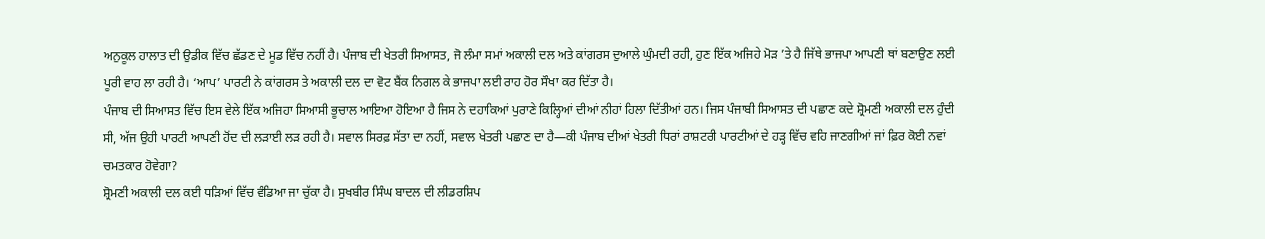ਅਨੁਕੂਲ ਹਾਲਾਤ ਦੀ ਉਡੀਕ ਵਿੱਚ ਛੱਡਣ ਦੇ ਮੂਡ ਵਿੱਚ ਨਹੀਂ ਹੈ। ਪੰਜਾਬ ਦੀ ਖੇਤਰੀ ਸਿਆਸਤ, ਜੋ ਲੰਮਾ ਸਮਾਂ ਅਕਾਲੀ ਦਲ ਅਤੇ ਕਾਂਗਰਸ ਦੁਆਲੇ ਘੁੰਮਦੀ ਰਹੀ, ਹੁਣ ਇੱਕ ਅਜਿਹੇ ਮੋੜ ’ਤੇ ਹੈ ਜਿੱਥੇ ਭਾਜਪਾ ਆਪਣੀ ਥਾਂ ਬਣਾਉਣ ਲਈ ਪੂਰੀ ਵਾਹ ਲਾ ਰਹੀ ਹੈ। ‘ਆਪ’ ਪਾਰਟੀ ਨੇ ਕਾਂਗਰਸ ਤੇ ਅਕਾਲੀ ਦਲ ਦਾ ਵੋਟ ਬੈਂਕ ਨਿਗਲ ਕੇ ਭਾਜਪਾ ਲਈ ਰਾਹ ਹੋਰ ਸੌਖਾ ਕਰ ਦਿੱਤਾ ਹੈ।
ਪੰਜਾਬ ਦੀ ਸਿਆਸਤ ਵਿੱਚ ਇਸ ਵੇਲੇ ਇੱਕ ਅਜਿਹਾ ਸਿਆਸੀ ਭੂਚਾਲ ਆਇਆ ਹੋਇਆ ਹੈ ਜਿਸ ਨੇ ਦਹਾਕਿਆਂ ਪੁਰਾਣੇ ਕਿਲ੍ਹਿਆਂ ਦੀਆਂ ਨੀਹਾਂ ਹਿਲਾ ਦਿੱਤੀਆਂ ਹਨ। ਜਿਸ ਪੰਜਾਬੀ ਸਿਆਸਤ ਦੀ ਪਛਾਣ ਕਦੇ ਸ਼੍ਰੋਮਣੀ ਅਕਾਲੀ ਦਲ ਹੁੰਦੀ ਸੀ, ਅੱਜ ਉਹੀ ਪਾਰਟੀ ਆਪਣੀ ਹੋਂਦ ਦੀ ਲੜਾਈ ਲੜ ਰਹੀ ਹੈ। ਸਵਾਲ ਸਿਰਫ਼ ਸੱਤਾ ਦਾ ਨਹੀਂ, ਸਵਾਲ ਖੇਤਰੀ ਪਛਾਣ ਦਾ ਹੈ—ਕੀ ਪੰਜਾਬ ਦੀਆਂ ਖੇਤਰੀ ਧਿਰਾਂ ਰਾਸ਼ਟਰੀ ਪਾਰਟੀਆਂ ਦੇ ਹੜ੍ਹ ਵਿੱਚ ਵਹਿ ਜਾਣਗੀਆਂ ਜਾਂ ਫ਼ਿਰ ਕੋਈ ਨਵਾਂ ਚਮਤਕਾਰ ਹੋਵੇਗਾ?
ਸ਼੍ਰੋਮਣੀ ਅਕਾਲੀ ਦਲ ਕਈ ਧੜਿਆਂ ਵਿੱਚ ਵੰਡਿਆ ਜਾ ਚੁੱਕਾ ਹੈ। ਸੁਖਬੀਰ ਸਿੰਘ ਬਾਦਲ ਦੀ ਲੀਡਰਸ਼ਿਪ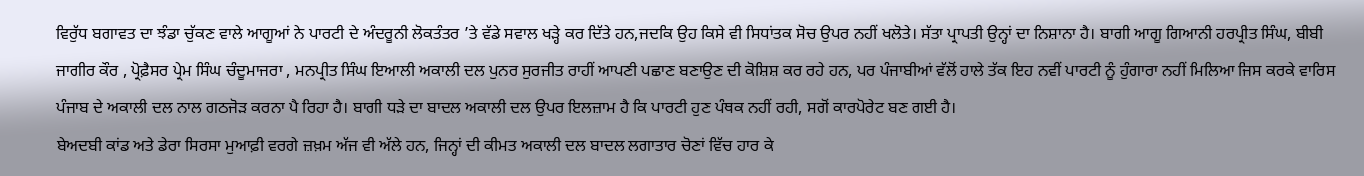ਵਿਰੁੱਧ ਬਗਾਵਤ ਦਾ ਝੰਡਾ ਚੁੱਕਣ ਵਾਲੇ ਆਗੂਆਂ ਨੇ ਪਾਰਟੀ ਦੇ ਅੰਦਰੂਨੀ ਲੋਕਤੰਤਰ ’ਤੇ ਵੱਡੇ ਸਵਾਲ ਖੜ੍ਹੇ ਕਰ ਦਿੱਤੇ ਹਨ,ਜਦਕਿ ਉਹ ਕਿਸੇ ਵੀ ਸਿਧਾਂਤਕ ਸੋਚ ਉਪਰ ਨਹੀਂ ਖਲੋਤੇ। ਸੱਤਾ ਪ੍ਰਾਪਤੀ ਉਨ੍ਹਾਂ ਦਾ ਨਿਸ਼ਾਨਾ ਹੈ। ਬਾਗੀ ਆਗੂ ਗਿਆਨੀ ਹਰਪ੍ਰੀਤ ਸਿੰਘ, ਬੀਬੀ ਜਾਗੀਰ ਕੌਰ , ਪ੍ਰੋਫ਼ੈਸਰ ਪ੍ਰੇਮ ਸਿੰਘ ਚੰਦੂਮਾਜਰਾ , ਮਨਪ੍ਰੀਤ ਸਿੰਘ ਇਆਲੀ ਅਕਾਲੀ ਦਲ ਪੁਨਰ ਸੁਰਜੀਤ ਰਾਹੀਂ ਆਪਣੀ ਪਛਾਣ ਬਣਾਉਣ ਦੀ ਕੋਸ਼ਿਸ਼ ਕਰ ਰਹੇ ਹਨ, ਪਰ ਪੰਜਾਬੀਆਂ ਵੱਲੋਂ ਹਾਲੇ ਤੱਕ ਇਹ ਨਵੀਂ ਪਾਰਟੀ ਨੂੰ ਹੁੰਗਾਰਾ ਨਹੀਂ ਮਿਲਿਆ ਜਿਸ ਕਰਕੇ ਵਾਰਿਸ ਪੰਜਾਬ ਦੇ ਅਕਾਲੀ ਦਲ ਨਾਲ ਗਠਜੋੜ ਕਰਨਾ ਪੈ ਰਿਹਾ ਹੈ। ਬਾਗੀ ਧੜੇ ਦਾ ਬਾਦਲ ਅਕਾਲੀ ਦਲ ਉਪਰ ਇਲਜ਼ਾਮ ਹੈ ਕਿ ਪਾਰਟੀ ਹੁਣ ਪੰਥਕ ਨਹੀਂ ਰਹੀ, ਸਗੋਂ ਕਾਰਪੋਰੇਟ ਬਣ ਗਈ ਹੈ।
ਬੇਅਦਬੀ ਕਾਂਡ ਅਤੇ ਡੇਰਾ ਸਿਰਸਾ ਮੁਆਫ਼ੀ ਵਰਗੇ ਜ਼ਖ਼ਮ ਅੱਜ ਵੀ ਅੱਲੇ ਹਨ, ਜਿਨ੍ਹਾਂ ਦੀ ਕੀਮਤ ਅਕਾਲੀ ਦਲ ਬਾਦਲ ਲਗਾਤਾਰ ਚੋਣਾਂ ਵਿੱਚ ਹਾਰ ਕੇ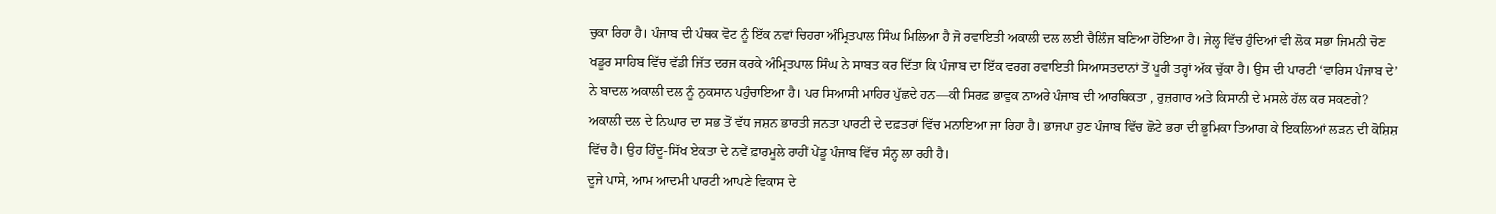ਚੁਕਾ ਰਿਹਾ ਹੈ। ਪੰਜਾਬ ਦੀ ਪੰਥਕ ਵੋਟ ਨੂੰ ਇੱਕ ਨਵਾਂ ਚਿਹਰਾ ਅੰਮ੍ਰਿਤਪਾਲ ਸਿੰਘ ਮਿਲਿਆ ਹੈ ਜੋ ਰਵਾਇਤੀ ਅਕਾਲੀ ਦਲ ਲਈ ਚੈਲਿੰਜ ਬਣਿਆ ਹੋਇਆ ਹੈ। ਜੇਲ੍ਹ ਵਿੱਚ ਹੁੰਦਿਆਂ ਵੀ ਲੋਕ ਸਭਾ ਜਿਮਨੀ ਚੋਣ ਖਡੂਰ ਸਾਹਿਬ ਵਿੱਚ ਵੱਡੀ ਜਿੱਤ ਦਰਜ ਕਰਕੇ ਅੰਮ੍ਰਿਤਪਾਲ ਸਿੰਘ ਨੇ ਸਾਬਤ ਕਰ ਦਿੱਤਾ ਕਿ ਪੰਜਾਬ ਦਾ ਇੱਕ ਵਰਗ ਰਵਾਇਤੀ ਸਿਆਸਤਦਾਨਾਂ ਤੋਂ ਪੂਰੀ ਤਰ੍ਹਾਂ ਅੱਕ ਚੁੱਕਾ ਹੈ। ਉਸ ਦੀ ਪਾਰਟੀ ‘ਵਾਰਿਸ ਪੰਜਾਬ ਦੇ’ ਨੇ ਬਾਦਲ ਅਕਾਲੀ ਦਲ ਨੂੰ ਨੁਕਸਾਨ ਪਹੁੰਚਾਇਆ ਹੈ। ਪਰ ਸਿਆਸੀ ਮਾਹਿਰ ਪੁੱਛਦੇ ਹਨ—ਕੀ ਸਿਰਫ਼ ਭਾਵੁਕ ਨਾਅਰੇ ਪੰਜਾਬ ਦੀ ਆਰਥਿਕਤਾ , ਰੁਜ਼ਗਾਰ ਅਤੇ ਕਿਸਾਨੀ ਦੇ ਮਸਲੇ ਹੱਲ ਕਰ ਸਕਣਗੇ?
ਅਕਾਲੀ ਦਲ ਦੇ ਨਿਘਾਰ ਦਾ ਸਭ ਤੋਂ ਵੱਧ ਜਸ਼ਨ ਭਾਰਤੀ ਜਨਤਾ ਪਾਰਟੀ ਦੇ ਦਫ਼ਤਰਾਂ ਵਿੱਚ ਮਨਾਇਆ ਜਾ ਰਿਹਾ ਹੈ। ਭਾਜਪਾ ਹੁਣ ਪੰਜਾਬ ਵਿੱਚ ਛੋਟੇ ਭਰਾ ਦੀ ਭੂਮਿਕਾ ਤਿਆਗ ਕੇ ਇਕਲਿਆਂ ਲੜਨ ਦੀ ਕੋਸ਼ਿਸ਼ ਵਿੱਚ ਹੈ। ਉਹ ਹਿੰਦੂ-ਸਿੱਖ ਏਕਤਾ ਦੇ ਨਵੇਂ ਫ਼ਾਰਮੂਲੇ ਰਾਹੀਂ ਪੇਂਡੂ ਪੰਜਾਬ ਵਿੱਚ ਸੰਨ੍ਹ ਲਾ ਰਹੀ ਹੈ।
ਦੂਜੇ ਪਾਸੇ, ਆਮ ਆਦਮੀ ਪਾਰਟੀ ਆਪਣੇ ਵਿਕਾਸ ਦੇ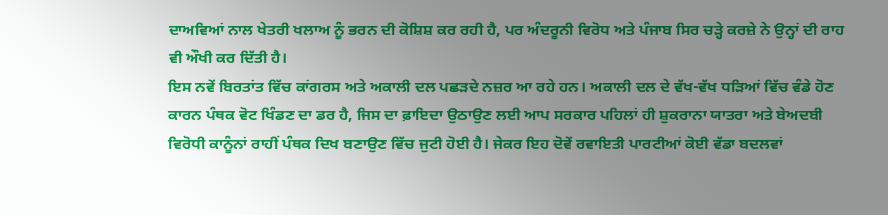ਦਾਅਵਿਆਂ ਨਾਲ ਖੇਤਰੀ ਖਲਾਅ ਨੂੰ ਭਰਨ ਦੀ ਕੋਸ਼ਿਸ਼ ਕਰ ਰਹੀ ਹੈ, ਪਰ ਅੰਦਰੂਨੀ ਵਿਰੋਧ ਅਤੇ ਪੰਜਾਬ ਸਿਰ ਚੜ੍ਹੇ ਕਰਜ਼ੇ ਨੇ ਉਨ੍ਹਾਂ ਦੀ ਰਾਹ ਵੀ ਔਖੀ ਕਰ ਦਿੱਤੀ ਹੈ।
ਇਸ ਨਵੇਂ ਬਿਰਤਾਂਤ ਵਿੱਚ ਕਾਂਗਰਸ ਅਤੇ ਅਕਾਲੀ ਦਲ ਪਛੜਦੇ ਨਜ਼ਰ ਆ ਰਹੇ ਹਨ। ਅਕਾਲੀ ਦਲ ਦੇ ਵੱਖ-ਵੱਖ ਧੜਿਆਂ ਵਿੱਚ ਵੰਡੇ ਹੋਣ ਕਾਰਨ ਪੰਥਕ ਵੋਟ ਖਿੰਡਣ ਦਾ ਡਰ ਹੈ, ਜਿਸ ਦਾ ਫ਼ਾਇਦਾ ਉਠਾਉਣ ਲਈ ਆਪ ਸਰਕਾਰ ਪਹਿਲਾਂ ਹੀ ਸ਼ੁਕਰਾਨਾ ਯਾਤਰਾ ਅਤੇ ਬੇਅਦਬੀ ਵਿਰੋਧੀ ਕਾਨੂੰਨਾਂ ਰਾਹੀਂ ਪੰਥਕ ਦਿਖ ਬਣਾਉਣ ਵਿੱਚ ਜੁਟੀ ਹੋਈ ਹੈ। ਜੇਕਰ ਇਹ ਦੋਵੇਂ ਰਵਾਇਤੀ ਪਾਰਟੀਆਂ ਕੋਈ ਵੱਡਾ ਬਦਲਵਾਂ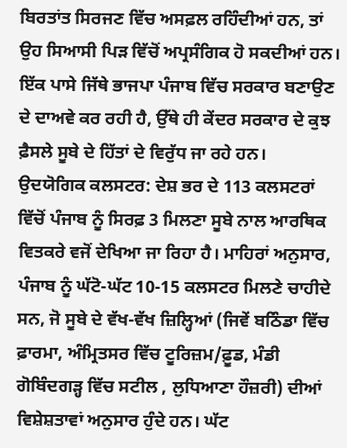ਬਿਰਤਾਂਤ ਸਿਰਜਣ ਵਿੱਚ ਅਸਫ਼ਲ ਰਹਿੰਦੀਆਂ ਹਨ, ਤਾਂ ਉਹ ਸਿਆਸੀ ਪਿੜ ਵਿੱਚੋਂ ਅਪ੍ਰਸੰਗਿਕ ਹੋ ਸਕਦੀਆਂ ਹਨ।
ਇੱਕ ਪਾਸੇ ਜਿੱਥੇ ਭਾਜਪਾ ਪੰਜਾਬ ਵਿੱਚ ਸਰਕਾਰ ਬਣਾਉਣ ਦੇ ਦਾਅਵੇ ਕਰ ਰਹੀ ਹੈ, ਉੱਥੇ ਹੀ ਕੇਂਦਰ ਸਰਕਾਰ ਦੇ ਕੁਝ ਫ਼ੈਸਲੇ ਸੂਬੇ ਦੇ ਹਿੱਤਾਂ ਦੇ ਵਿਰੁੱਧ ਜਾ ਰਹੇ ਹਨ।
ਉਦਯੋਗਿਕ ਕਲਸਟਰ: ਦੇਸ਼ ਭਰ ਦੇ 113 ਕਲਸਟਰਾਂ ਵਿੱਚੋਂ ਪੰਜਾਬ ਨੂੰ ਸਿਰਫ਼ 3 ਮਿਲਣਾ ਸੂਬੇ ਨਾਲ ਆਰਥਿਕ ਵਿਤਕਰੇ ਵਜੋਂ ਦੇਖਿਆ ਜਾ ਰਿਹਾ ਹੈ। ਮਾਹਿਰਾਂ ਅਨੁਸਾਰ, ਪੰਜਾਬ ਨੂੰ ਘੱਟੋ-ਘੱਟ 10-15 ਕਲਸਟਰ ਮਿਲਣੇ ਚਾਹੀਦੇ ਸਨ, ਜੋ ਸੂਬੇ ਦੇ ਵੱਖ-ਵੱਖ ਜ਼ਿਲ੍ਹਿਆਂ (ਜਿਵੇਂ ਬਠਿੰਡਾ ਵਿੱਚ ਫ਼ਾਰਮਾ, ਅੰਮ੍ਰਿਤਸਰ ਵਿੱਚ ਟੂਰਿਜ਼ਮ/ਫ਼ੂਡ, ਮੰਡੀ ਗੋਬਿੰਦਗੜ੍ਹ ਵਿੱਚ ਸਟੀਲ , ਲੁਧਿਆਣਾ ਹੌਜ਼ਰੀ) ਦੀਆਂ ਵਿਸ਼ੇਸ਼ਤਾਵਾਂ ਅਨੁਸਾਰ ਹੁੰਦੇ ਹਨ। ਘੱਟ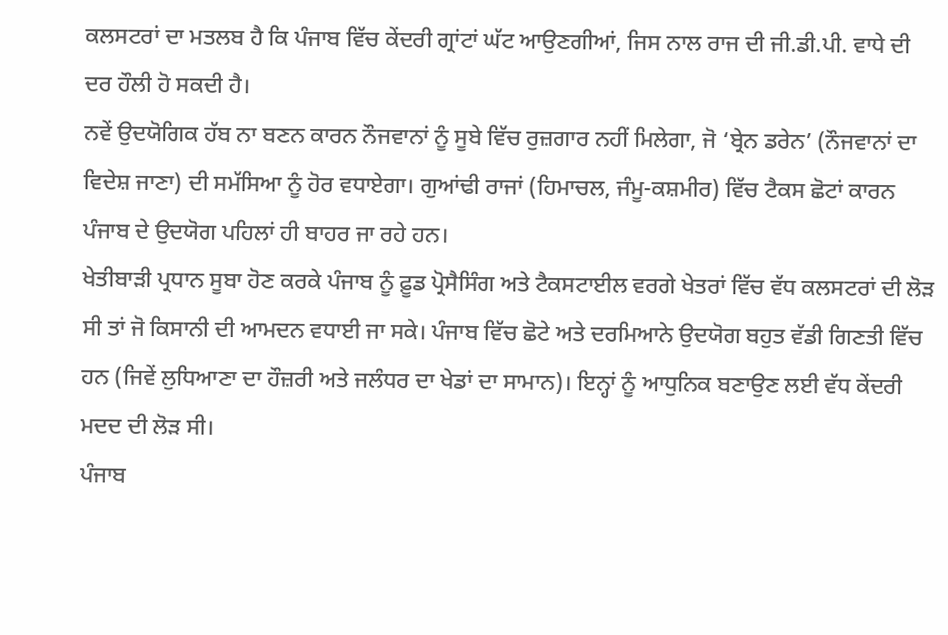ਕਲਸਟਰਾਂ ਦਾ ਮਤਲਬ ਹੈ ਕਿ ਪੰਜਾਬ ਵਿੱਚ ਕੇਂਦਰੀ ਗ੍ਰਾਂਟਾਂ ਘੱਟ ਆਉਣਗੀਆਂ, ਜਿਸ ਨਾਲ ਰਾਜ ਦੀ ਜੀ.ਡੀ.ਪੀ. ਵਾਧੇ ਦੀ ਦਰ ਹੌਲੀ ਹੋ ਸਕਦੀ ਹੈ।
ਨਵੇਂ ਉਦਯੋਗਿਕ ਹੱਬ ਨਾ ਬਣਨ ਕਾਰਨ ਨੌਜਵਾਨਾਂ ਨੂੰ ਸੂਬੇ ਵਿੱਚ ਰੁਜ਼ਗਾਰ ਨਹੀਂ ਮਿਲੇਗਾ, ਜੋ ‘ਬ੍ਰੇਨ ਡਰੇਨ’ (ਨੌਜਵਾਨਾਂ ਦਾ ਵਿਦੇਸ਼ ਜਾਣਾ) ਦੀ ਸਮੱਸਿਆ ਨੂੰ ਹੋਰ ਵਧਾਏਗਾ। ਗੁਆਂਢੀ ਰਾਜਾਂ (ਹਿਮਾਚਲ, ਜੰਮੂ-ਕਸ਼ਮੀਰ) ਵਿੱਚ ਟੈਕਸ ਛੋਟਾਂ ਕਾਰਨ ਪੰਜਾਬ ਦੇ ਉਦਯੋਗ ਪਹਿਲਾਂ ਹੀ ਬਾਹਰ ਜਾ ਰਹੇ ਹਨ।
ਖੇਤੀਬਾੜੀ ਪ੍ਰਧਾਨ ਸੂਬਾ ਹੋਣ ਕਰਕੇ ਪੰਜਾਬ ਨੂੰ ਫ਼ੂਡ ਪ੍ਰੋਸੈਸਿੰਗ ਅਤੇ ਟੈਕਸਟਾਈਲ ਵਰਗੇ ਖੇਤਰਾਂ ਵਿੱਚ ਵੱਧ ਕਲਸਟਰਾਂ ਦੀ ਲੋੜ ਸੀ ਤਾਂ ਜੋ ਕਿਸਾਨੀ ਦੀ ਆਮਦਨ ਵਧਾਈ ਜਾ ਸਕੇ। ਪੰਜਾਬ ਵਿੱਚ ਛੋਟੇ ਅਤੇ ਦਰਮਿਆਨੇ ਉਦਯੋਗ ਬਹੁਤ ਵੱਡੀ ਗਿਣਤੀ ਵਿੱਚ ਹਨ (ਜਿਵੇਂ ਲੁਧਿਆਣਾ ਦਾ ਹੌਜ਼ਰੀ ਅਤੇ ਜਲੰਧਰ ਦਾ ਖੇਡਾਂ ਦਾ ਸਾਮਾਨ)। ਇਨ੍ਹਾਂ ਨੂੰ ਆਧੁਨਿਕ ਬਣਾਉਣ ਲਈ ਵੱਧ ਕੇਂਦਰੀ ਮਦਦ ਦੀ ਲੋੜ ਸੀ।
ਪੰਜਾਬ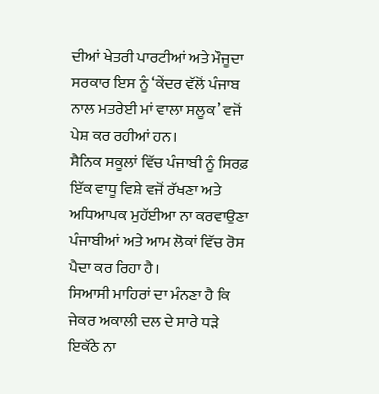ਦੀਆਂ ਖੇਤਰੀ ਪਾਰਟੀਆਂ ਅਤੇ ਮੌਜੂਦਾ ਸਰਕਾਰ ਇਸ ਨੂੰ ‘ਕੇਂਦਰ ਵੱਲੋਂ ਪੰਜਾਬ ਨਾਲ ਮਤਰੇਈ ਮਾਂ ਵਾਲਾ ਸਲੂਕ’ ਵਜੋਂ ਪੇਸ਼ ਕਰ ਰਹੀਆਂ ਹਨ।
ਸੈਨਿਕ ਸਕੂਲਾਂ ਵਿੱਚ ਪੰਜਾਬੀ ਨੂੰ ਸਿਰਫ਼ ਇੱਕ ਵਾਧੂ ਵਿਸ਼ੇ ਵਜੋਂ ਰੱਖਣਾ ਅਤੇ ਅਧਿਆਪਕ ਮੁਹੱਈਆ ਨਾ ਕਰਵਾਉਣਾ ਪੰਜਾਬੀਆਂ ਅਤੇ ਆਮ ਲੋਕਾਂ ਵਿੱਚ ਰੋਸ ਪੈਦਾ ਕਰ ਰਿਹਾ ਹੈ।
ਸਿਆਸੀ ਮਾਹਿਰਾਂ ਦਾ ਮੰਨਣਾ ਹੈ ਕਿ ਜੇਕਰ ਅਕਾਲੀ ਦਲ ਦੇ ਸਾਰੇ ਧੜੇ ਇਕੱਠੇ ਨਾ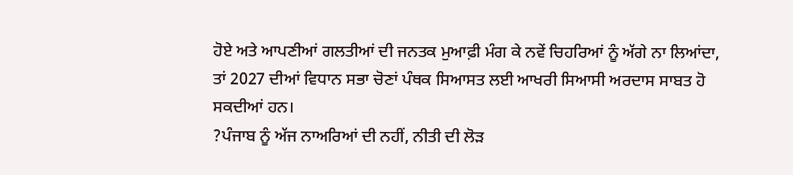ਹੋਏ ਅਤੇ ਆਪਣੀਆਂ ਗਲਤੀਆਂ ਦੀ ਜਨਤਕ ਮੁਆਫ਼ੀ ਮੰਗ ਕੇ ਨਵੇਂ ਚਿਹਰਿਆਂ ਨੂੰ ਅੱਗੇ ਨਾ ਲਿਆਂਦਾ, ਤਾਂ 2027 ਦੀਆਂ ਵਿਧਾਨ ਸਭਾ ਚੋਣਾਂ ਪੰਥਕ ਸਿਆਸਤ ਲਈ ਆਖਰੀ ਸਿਆਸੀ ਅਰਦਾਸ ਸਾਬਤ ਹੋ ਸਕਦੀਆਂ ਹਨ।
?ਪੰਜਾਬ ਨੂੰ ਅੱਜ ਨਾਅਰਿਆਂ ਦੀ ਨਹੀਂ, ਨੀਤੀ ਦੀ ਲੋੜ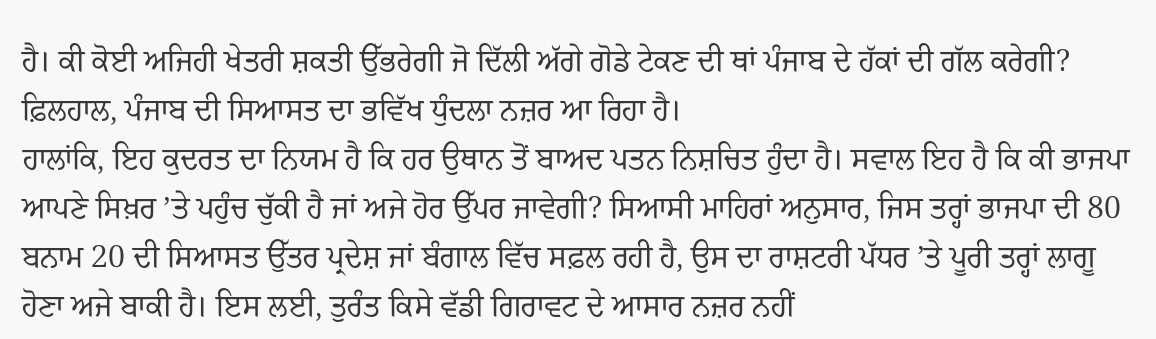ਹੈ। ਕੀ ਕੋਈ ਅਜਿਹੀ ਖੇਤਰੀ ਸ਼ਕਤੀ ਉੱਭਰੇਗੀ ਜੋ ਦਿੱਲੀ ਅੱਗੇ ਗੋਡੇ ਟੇਕਣ ਦੀ ਥਾਂ ਪੰਜਾਬ ਦੇ ਹੱਕਾਂ ਦੀ ਗੱਲ ਕਰੇਗੀ? ਫ਼ਿਲਹਾਲ, ਪੰਜਾਬ ਦੀ ਸਿਆਸਤ ਦਾ ਭਵਿੱਖ ਧੁੰਦਲਾ ਨਜ਼ਰ ਆ ਰਿਹਾ ਹੈ।
ਹਾਲਾਂਕਿ, ਇਹ ਕੁਦਰਤ ਦਾ ਨਿਯਮ ਹੈ ਕਿ ਹਰ ਉਥਾਨ ਤੋਂ ਬਾਅਦ ਪਤਨ ਨਿਸ਼ਚਿਤ ਹੁੰਦਾ ਹੈ। ਸਵਾਲ ਇਹ ਹੈ ਕਿ ਕੀ ਭਾਜਪਾ ਆਪਣੇ ਸਿਖ਼ਰ ’ਤੇ ਪਹੁੰਚ ਚੁੱਕੀ ਹੈ ਜਾਂ ਅਜੇ ਹੋਰ ਉੱਪਰ ਜਾਵੇਗੀ? ਸਿਆਸੀ ਮਾਹਿਰਾਂ ਅਨੁਸਾਰ, ਜਿਸ ਤਰ੍ਹਾਂ ਭਾਜਪਾ ਦੀ 80 ਬਨਾਮ 20 ਦੀ ਸਿਆਸਤ ਉੱਤਰ ਪ੍ਰਦੇਸ਼ ਜਾਂ ਬੰਗਾਲ ਵਿੱਚ ਸਫ਼ਲ ਰਹੀ ਹੈ, ਉਸ ਦਾ ਰਾਸ਼ਟਰੀ ਪੱਧਰ ’ਤੇ ਪੂਰੀ ਤਰ੍ਹਾਂ ਲਾਗੂ ਹੋਣਾ ਅਜੇ ਬਾਕੀ ਹੈ। ਇਸ ਲਈ, ਤੁਰੰਤ ਕਿਸੇ ਵੱਡੀ ਗਿਰਾਵਟ ਦੇ ਆਸਾਰ ਨਜ਼ਰ ਨਹੀਂ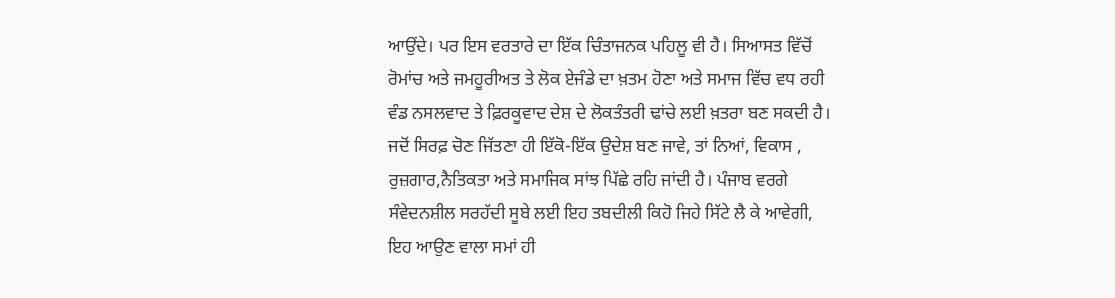ਆਉਂਦੇ। ਪਰ ਇਸ ਵਰਤਾਰੇ ਦਾ ਇੱਕ ਚਿੰਤਾਜਨਕ ਪਹਿਲੂ ਵੀ ਹੈ। ਸਿਆਸਤ ਵਿੱਚੋਂ ਰੋਮਾਂਚ ਅਤੇ ਜਮਹੂਰੀਅਤ ਤੇ ਲੋਕ ਏਜੰਡੇ ਦਾ ਖ਼ਤਮ ਹੋਣਾ ਅਤੇ ਸਮਾਜ ਵਿੱਚ ਵਧ ਰਹੀ ਵੰਡ ਨਸਲਵਾਦ ਤੇ ਫ਼ਿਰਕੂਵਾਦ ਦੇਸ਼ ਦੇ ਲੋਕਤੰਤਰੀ ਢਾਂਚੇ ਲਈ ਖ਼ਤਰਾ ਬਣ ਸਕਦੀ ਹੈ। ਜਦੋਂ ਸਿਰਫ਼ ਚੋਣ ਜਿੱਤਣਾ ਹੀ ਇੱਕੋ-ਇੱਕ ਉਦੇਸ਼ ਬਣ ਜਾਵੇ, ਤਾਂ ਨਿਆਂ, ਵਿਕਾਸ , ਰੁਜ਼ਗਾਰ,ਨੈਤਿਕਤਾ ਅਤੇ ਸਮਾਜਿਕ ਸਾਂਝ ਪਿੱਛੇ ਰਹਿ ਜਾਂਦੀ ਹੈ। ਪੰਜਾਬ ਵਰਗੇ ਸੰਵੇਦਨਸ਼ੀਲ ਸਰਹੱਦੀ ਸੂਬੇ ਲਈ ਇਹ ਤਬਦੀਲੀ ਕਿਹੋ ਜਿਹੇ ਸਿੱਟੇ ਲੈ ਕੇ ਆਵੇਗੀ, ਇਹ ਆਉਣ ਵਾਲਾ ਸਮਾਂ ਹੀ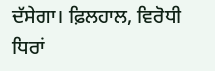ਦੱਸੇਗਾ। ਫ਼ਿਲਹਾਲ, ਵਿਰੋਧੀ ਧਿਰਾਂ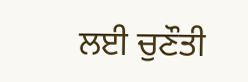ਲਈ ਚੁਣੌਤੀ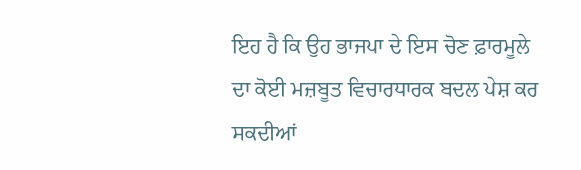ਇਹ ਹੈ ਕਿ ਉਹ ਭਾਜਪਾ ਦੇ ਇਸ ਚੋਣ ਫ਼ਾਰਮੂਲੇ ਦਾ ਕੋਈ ਮਜ਼ਬੂਤ ਵਿਚਾਰਧਾਰਕ ਬਦਲ ਪੇਸ਼ ਕਰ ਸਕਦੀਆਂ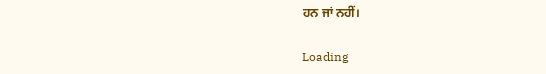ਹਨ ਜਾਂ ਨਹੀਂ।

Loading